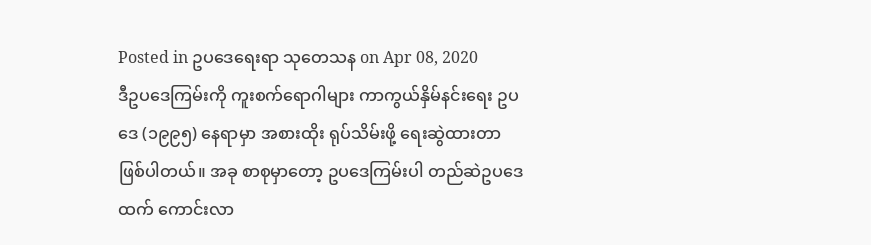Posted in ဥပဒေရေးရာ သုတေသန on Apr 08, 2020
ဒီဥပဒေကြမ်းကို ကူးစက်ရောဂါများ ကာကွယ်နှိမ်နင်းရေး ဥပဒေ (၁၉၉၅) နေရာမှာ အစားထိုး ရုပ်သိမ်းဖို့ ရေးဆွဲထားတာ ဖြစ်ပါတယ်။ အခု စာစုမှာတော့ ဥပဒေကြမ်းပါ တည်ဆဲဥပဒေထက် ကောင်းလာ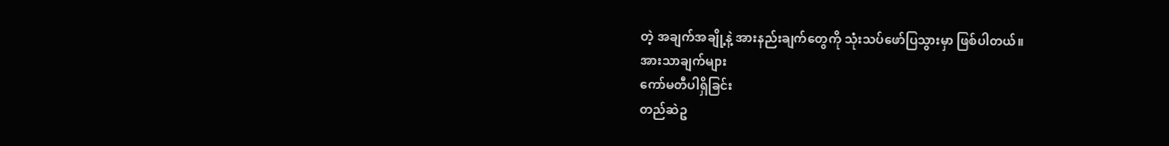တဲ့ အချက်အချို့နဲ့ အားနည်းချက်တွေကို သုံးသပ်ဖော်ပြသွားမှာ ဖြစ်ပါတယ်။
အားသာချက်များ
ကော်မတီပါရှိခြင်း
တည်ဆဲဥ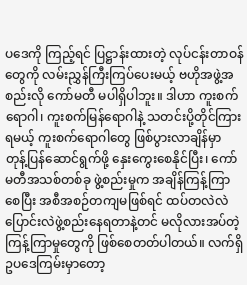ပဒေကို ကြည့်ရင် ပြဋ္ဌာန်းထားတဲ့ လုပ်ငန်းတာဝန်တွေကို လမ်းညွှန်ကြီးကြပ်ပေးမယ့် ဗဟိုအဖွဲ့အစည်းလို ကော်မတီ မပါရှိပါဘူး။ ဒါဟာ ကူးစက်ရောဂါ၊ ကူးစက်မြန်ရောဂါနဲ့ သတင်းပို့တိုင်ကြားရမယ့် ကူးစက်ရောဂါတွေ ဖြစ်ပွားလာချိန်မှာ တုန့်ပြန်ဆောင်ရွက်ဖို့ နှေးကွေးစေနိုင်ပြီး၊ ကော်မတီအသစ်တစ်ခု ဖွဲ့စည်းမှုက အချိန်ကြန့်ကြာစေပြီး အစီအစဉ်တကျမဖြစ်ရင် ထပ်တလဲလဲ ပြောင်းလဲဖွဲ့စည်းနေရတာနဲ့တင် မလိုလားအပ်တဲ့ ကြန့်ကြာမှုတွေကို ဖြစ်စေတတ်ပါတယ်။ လက်ရှိ ဥပဒေကြမ်းမှာတော့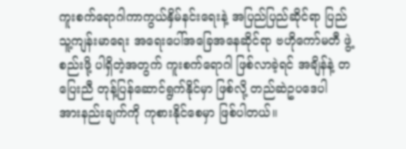ကူးစက်ရောဂါကာကွယ်နှိမ်နင်းရေးနဲ့ အပြည်ပြည်ဆိုင်ရာ ပြည်သူ့ကျန်းမာရေး အရေးပေါ်အခြေအနေဆိုင်ရာ ဗဟိုကော်မတီ ဖွဲ့စည်းဖို့ ပါရှိတဲ့အတွက် ကူးစက်ရောဂါ ဖြစ်လာခဲ့ရင် အချိန်နဲ့ တပြေးညီ တုန့်ပြန်ဆောင်ရွက်နိုင်မှာ ဖြစ်လို့ တည်ဆဲဥပဒေပါ အားနည်းချက်ကို ကုစားနိုင်စေမှာ ဖြစ်ပါတယ်။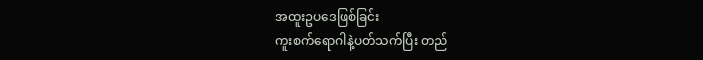အထူးဥပဒေဖြစ်ခြင်း
ကူးစက်ရောဂါနဲ့ပတ်သက်ပြီး တည်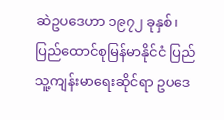ဆဲဥပဒေဟာ ၁၉၇၂ ခုနှစ်၊ ပြည်ထောင်စုမြန်မာနိုင်ငံ ပြည်သူ့ကျန်းမာရေးဆိုင်ရာ ဥပဒေ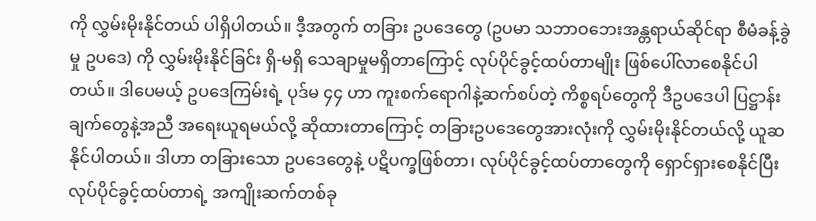ကို လွှမ်းမိုးနိုင်တယ် ပါရှိပါတယ်။ ဒီ့အတွက် တခြား ဥပဒေတွေ (ဥပမာ သဘာဝဘေးအန္တရာယ်ဆိုင်ရာ စီမံခန့်ခွဲမှု ဥပဒေ) ကို လွှမ်းမိုးနိုင်ခြင်း ရှိ-မရှိ သေချာမှုမရှိတာကြောင့် လုပ်ပိုင်ခွင့်ထပ်တာမျိုး ဖြစ်ပေါ်လာစေနိုင်ပါတယ်။ ဒါပေမယ့် ဥပဒေကြမ်းရဲ့ ပုဒ်မ ၄၄ ဟာ ကူးစက်ရောဂါနဲ့ဆက်စပ်တဲ့ ကိစ္စရပ်တွေကို ဒီဥပဒေပါ ပြဋ္ဌာန်းချက်တွေနဲ့အညီ အရေးယူရမယ်လို့ ဆိုထားတာကြောင့် တခြားဥပဒေတွေအားလုံးကို လွှမ်းမိုးနိုင်တယ်လို့ ယူဆနိုင်ပါတယ်။ ဒါဟာ တခြားသော ဥပဒေတွေနဲ့ ပဋိပက္ခဖြစ်တာ၊ လုပ်ပိုင်ခွင့်ထပ်တာတွေကို ရှောင်ရှားစေနိုင်ပြီး လုပ်ပိုင်ခွင့်ထပ်တာရဲ့ အကျိုးဆက်တစ်ခု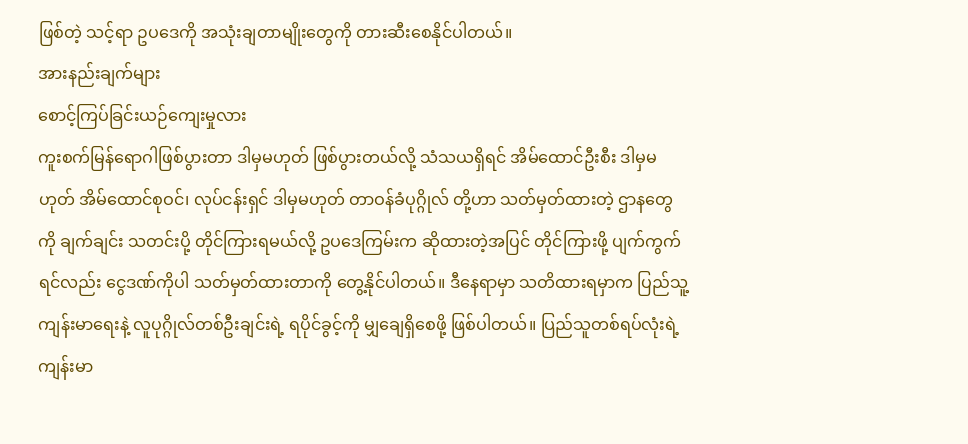ဖြစ်တဲ့ သင့်ရာ ဥပဒေကို အသုံးချတာမျိုးတွေကို တားဆီးစေနိုင်ပါတယ်။
အားနည်းချက်များ
စောင့်ကြပ်ခြင်းယဉ်ကျေးမှုလား
ကူးစက်မြန်ရောဂါဖြစ်ပွားတာ ဒါမှမဟုတ် ဖြစ်ပွားတယ်လို့ သံသယရှိရင် အိမ်ထောင်ဦးစီး ဒါမှမဟုတ် အိမ်ထောင်စုဝင်၊ လုပ်ငန်းရှင် ဒါမှမဟုတ် တာဝန်ခံပုဂ္ဂိုလ် တို့ဟာ သတ်မှတ်ထားတဲ့ ဌာနတွေကို ချက်ချင်း သတင်းပို့ တိုင်ကြားရမယ်လို့ ဥပဒေကြမ်းက ဆိုထားတဲ့အပြင် တိုင်ကြားဖို့ ပျက်ကွက်ရင်လည်း ငွေဒဏ်ကိုပါ သတ်မှတ်ထားတာကို တွေ့နိုင်ပါတယ်။ ဒီနေရာမှာ သတိထားရမှာက ပြည်သူ့ကျန်းမာရေးနဲ့ လူပုဂ္ဂိုလ်တစ်ဦးချင်းရဲ့ ရပိုင်ခွင့်ကို မျှချေရှိစေဖို့ ဖြစ်ပါတယ်။ ပြည်သူတစ်ရပ်လုံးရဲ့ ကျန်းမာ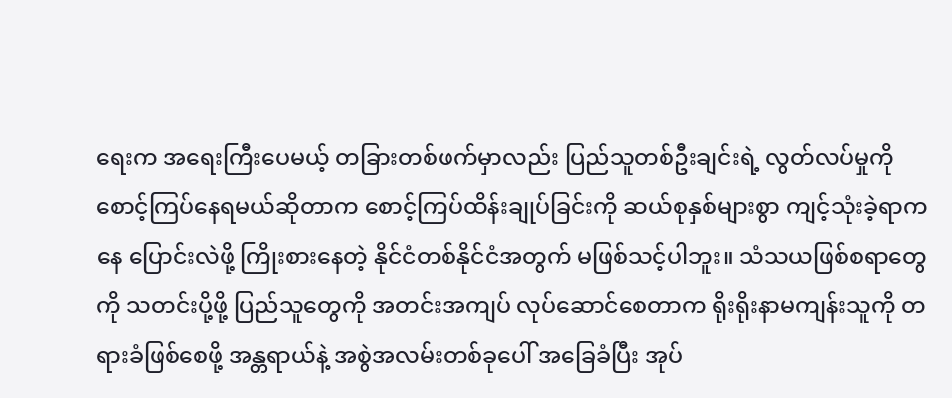ရေးက အရေးကြီးပေမယ့် တခြားတစ်ဖက်မှာလည်း ပြည်သူတစ်ဦးချင်းရဲ့ လွတ်လပ်မှုကို စောင့်ကြပ်နေရမယ်ဆိုတာက စောင့်ကြပ်ထိန်းချုပ်ခြင်းကို ဆယ်စုနှစ်များစွာ ကျင့်သုံးခဲ့ရာကနေ ပြောင်းလဲဖို့ ကြိုးစားနေတဲ့ နိုင်ငံတစ်နိုင်ငံအတွက် မဖြစ်သင့်ပါဘူး။ သံသယဖြစ်စရာတွေကို သတင်းပို့ဖို့ ပြည်သူတွေကို အတင်းအကျပ် လုပ်ဆောင်စေတာက ရိုးရိုးနာမကျန်းသူကို တရားခံဖြစ်စေဖို့ အန္တရာယ်နဲ့ အစွဲအလမ်းတစ်ခုပေါ် အခြေခံပြီး အုပ်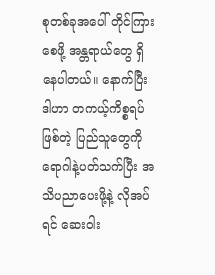စုတစ်ခုအပေါ် တိုင်ကြားစေဖို့ အန္တရာယ်တွေ ရှိနေပါတယ်။ နောက်ပြီး ဒါဟာ တကယ့်ကိစ္စရပ်ဖြစ်တဲ့ ပြည်သူတွေကို ရောဂါနဲ့ပတ်သက်ပြီး အသိပညာပေးဖို့နဲ့ လိုအပ်ရင် ဆေးဝါး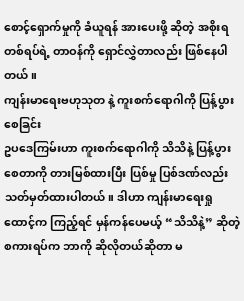စောင့်ရှောက်မှုကို ခံယူရန် အားပေးဖို့ ဆိုတဲ့ အစိုးရတစ်ရပ်ရဲ့ တာဝန်ကို ရှောင်လွှဲတာလည်း ဖြစ်နေပါတယ်။
ကျန်းမာရေးဗဟုသုတ နဲ့ ကူးစက်ရောဂါကို ပြန့်ပွားစေခြင်း
ဥပဒေကြမ်းဟာ ကူးစက်ရောဂါကို သိသိနဲ့ ပြန့်ပွားစေတာကို တားမြစ်ထားပြီး ပြစ်မှု ပြစ်ဒဏ်လည်း သတ်မှတ်ထားပါတယ်။ ဒါဟာ ကျန်းမာရေးရှုထောင့်က ကြည့်ရင် မှန်ကန်ပေမယ့် “သိသိနဲ့” ဆိုတဲ့ စကားရပ်က ဘာကို ဆိုလိုတယ်ဆိုတာ မ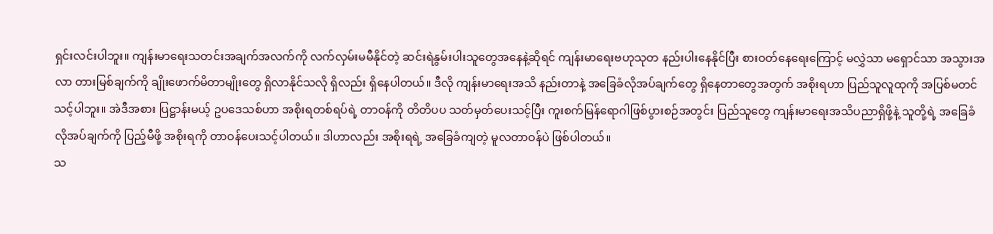ရှင်းလင်းပါဘူး။ ကျန်းမာရေးသတင်းအချက်အလက်ကို လက်လှမ်းမမီနိုင်တဲ့ ဆင်းရဲနွမ်းပါးသူတွေအနေနဲ့ဆိုရင် ကျန်းမာရေးဗဟုသုတ နည်းပါးနေနိုင်ပြီး စားဝတ်နေရေးကြောင့် မလွှဲသာ မရှောင်သာ အသွားအလာ တားမြစ်ချက်ကို ချိုးဖောက်မိတာမျိုးတွေ ရှိလာနိုင်သလို ရှိလည်း ရှိနေပါတယ်။ ဒီလို ကျန်းမာရေးအသိ နည်းတာနဲ့ အခြေခံလိုအပ်ချက်တွေ ရှိနေတာတွေအတွက် အစိုးရဟာ ပြည်သူလူထုကို အပြစ်မတင်သင့်ပါဘူး။ အဲဒီအစား ပြဋ္ဌာန်းမယ့် ဥပဒေသစ်ဟာ အစိုးရတစ်ရပ်ရဲ့ တာဝန်ကို တိတိပပ သတ်မှတ်ပေးသင့်ပြီး ကူးစက်မြန်ရောဂါဖြစ်ပွားစဉ်အတွင်း ပြည်သူတွေ ကျန်းမာရေးအသိပညာရှိဖို့နဲ့ သူတို့ရဲ့ အခြေခံလိုအပ်ချက်ကို ပြည့်မီဖို့ အစိုးရကို တာဝန်ပေးသင့်ပါတယ်။ ဒါဟာလည်း အစိုးရရဲ့ အခြေခံကျတဲ့ မူလတာဝန်ပဲ ဖြစ်ပါတယ်။
သ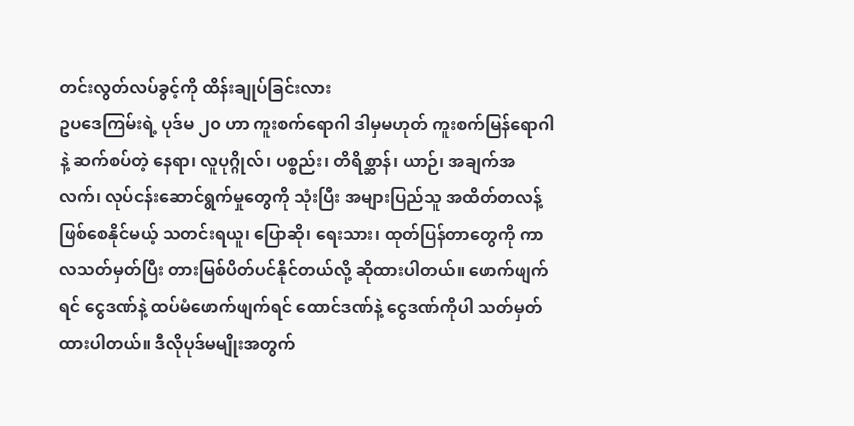တင်းလွတ်လပ်ခွင့်ကို ထိန်းချုပ်ခြင်းလား
ဥပဒေကြမ်းရဲ့ ပုဒ်မ ၂၀ ဟာ ကူးစက်ရောဂါ ဒါမှမဟုတ် ကူးစက်မြန်ရောဂါနဲ့ ဆက်စပ်တဲ့ နေရာ၊ လူပုဂ္ဂိုလ်၊ ပစ္စည်း၊ တိရိစ္ဆာန်၊ ယာဉ်၊ အချက်အလက်၊ လုပ်ငန်းဆောင်ရွက်မှုတွေကို သုံးပြီး အများပြည်သူ အထိတ်တလန့် ဖြစ်စေနိုင်မယ့် သတင်းရယူ၊ ပြောဆို၊ ရေးသား၊ ထုတ်ပြန်တာတွေကို ကာလသတ်မှတ်ပြီး တားမြစ်ပိတ်ပင်နိုင်တယ်လို့ ဆိုထားပါတယ်။ ဖောက်ဖျက်ရင် ငွေဒဏ်နဲ့ ထပ်မံဖောက်ဖျက်ရင် ထောင်ဒဏ်နဲ့ ငွေဒဏ်ကိုပါ သတ်မှတ်ထားပါတယ်။ ဒီလိုပုဒ်မမျိုးအတွက်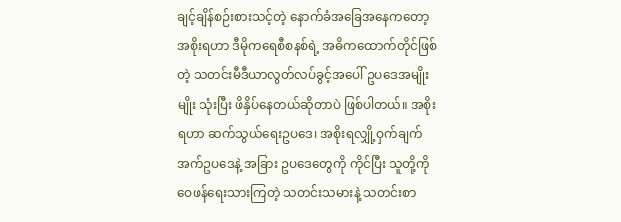ချင့်ချိန်စဉ်းစားသင့်တဲ့ နောက်ခံအခြေအနေကတော့ အစိုးရဟာ ဒီမိုကရေစီစနစ်ရဲ့ အဓိကထောက်တိုင်ဖြစ်တဲ့ သတင်းမီဒီယာလွတ်လပ်ခွင့်အပေါ် ဥပဒေအမျိုးမျိုး သုံးပြီး ဖိနှိပ်နေတယ်ဆိုတာပဲ ဖြစ်ပါတယ်။ အစိုးရဟာ ဆက်သွယ်ရေးဥပဒေ၊ အစိုးရလျှို့ဝှက်ချက်အက်ဥပဒေနဲ့ အခြား ဥပဒေတွေကို ကိုင်ပြီး သူတို့ကို ဝေဖန်ရေးသားကြတဲ့ သတင်းသမားနဲ့ သတင်းစာ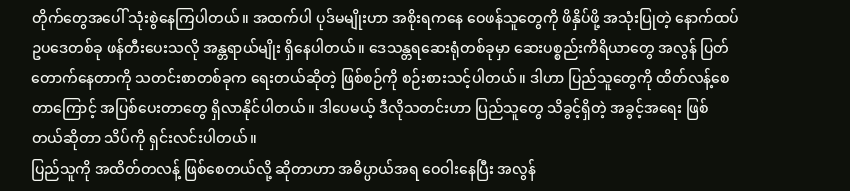တိုက်တွေအပေါ် သုံးစွဲနေကြပါတယ်။ အထက်ပါ ပုဒ်မမျိုးဟာ အစိုးရကနေ ဝေဖန်သူတွေကို ဖိနှိပ်ဖို့ အသုံးပြုတဲ့ နောက်ထပ် ဥပဒေတစ်ခု ဖန်တီးပေးသလို အန္တရာယ်မျိုး ရှိနေပါတယ်။ ဒေသန္တရဆေးရုံတစ်ခုမှာ ဆေးပစ္စည်းကိရိယာတွေ အလွန် ပြတ်တောက်နေတာကို သတင်းစာတစ်ခုက ရေးတယ်ဆိုတဲ့ ဖြစ်စဉ်ကို စဉ်းစားသင့်ပါတယ်။ ဒါဟာ ပြည်သူတွေကို ထိတ်လန့်စေတာကြောင့် အပြစ်ပေးတာတွေ ရှိလာနိုင်ပါတယ်။ ဒါပေမယ့် ဒီလိုသတင်းဟာ ပြည်သူတွေ သိခွင့်ရှိတဲ့ အခွင့်အရေး ဖြစ်တယ်ဆိုတာ သိပ်ကို ရှင်းလင်းပါတယ်။
ပြည်သူကို အထိတ်တလန့် ဖြစ်စေတယ်လို့ ဆိုတာဟာ အဓိပ္ပာယ်အရ ဝေဝါးနေပြီး အလွန်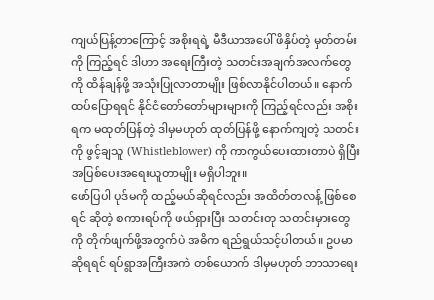ကျယ်ပြန့်တာကြောင့် အစိုးရရဲ့ မီဒီယာအပေါ် ဖိနှိပ်တဲ့ မှတ်တမ်းကို ကြည့်ရင် ဒါဟာ အရေးကြီးတဲ့ သတင်းအချက်အလက်တွေကို ထိန်ချန်ဖို့ အသုံးပြုလာတာမျိုး ဖြစ်လာနိုင်ပါတယ်။ နောက်ထပ်ပြောရရင် နိုင်ငံတော်တော်များများကို ကြည့်ရင်လည်း အစိုးရက မထုတ်ပြန်တဲ့ ဒါမှမဟုတ် ထုတ်ပြန်ဖို့ နောက်ကျတဲ့ သတင်းကို ဖွင့်ချသူ (Whistleblower) ကို ကာကွယ်ပေးထားတာပဲ ရှိပြီး အပြစ်ပေးအရေးယူတာမျိုး မရှိပါဘူး။
ဖော်ပြပါ ပုဒ်မကို ထည့်မယ်ဆိုရင်လည်း အထိတ်တလန့် ဖြစ်စေရင် ဆိုတဲ့ စကားရပ်ကို ဖယ်ရှားပြီး သတင်းတု သတင်းမှားတွေကို တိုက်ဖျက်ဖို့အတွက်ပဲ အဓိက ရည်ရွယ်သင့်ပါတယ်။ ဥပမာဆိုရရင် ရပ်ရွာအကြီးအကဲ တစ်ယောက် ဒါမှမဟုတ် ဘာသာရေး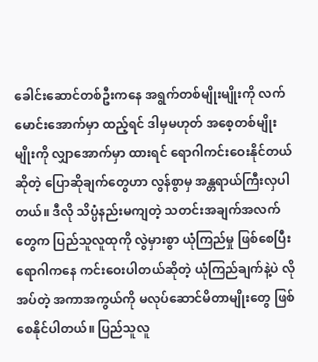ခေါင်းဆောင်တစ်ဦးကနေ အရွက်တစ်မျိုးမျိုးကို လက်မောင်းအောက်မှာ ထည့်ရင် ဒါမှမဟုတ် အစေ့တစ်မျိုးမျိုးကို လျှာအောက်မှာ ထားရင် ရောဂါကင်းဝေးနိုင်တယ်ဆိုတဲ့ ပြောဆိုချက်တွေဟာ လွန်စွာမှ အန္တရာယ်ကြီးလှပါတယ်။ ဒီလို သိပ္ပံနည်းမကျတဲ့ သတင်းအချက်အလက်တွေက ပြည်သူလူထုကို လွဲမှားစွာ ယုံကြည်မှု ဖြစ်စေပြီး ရောဂါကနေ ကင်းဝေးပါတယ်ဆိုတဲ့ ယုံကြည်ချက်နဲ့ပဲ လိုအပ်တဲ့ အကာအကွယ်ကို မလုပ်ဆောင်မိတာမျိုးတွေ ဖြစ်စေနိုင်ပါတယ်။ ပြည်သူလူ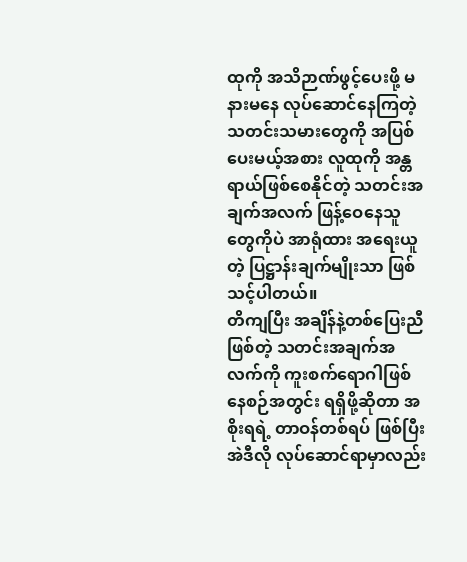ထုကို အသိဉာဏ်ဖွင့်ပေးဖို့ မနားမနေ လုပ်ဆောင်နေကြတဲ့ သတင်းသမားတွေကို အပြစ်ပေးမယ့်အစား လူထုကို အန္တရာယ်ဖြစ်စေနိုင်တဲ့ သတင်းအချက်အလက် ဖြန့်ဝေနေသူတွေကိုပဲ အာရုံထား အရေးယူတဲ့ ပြဋ္ဌာန်းချက်မျိုးသာ ဖြစ်သင့်ပါတယ်။
တိကျပြီး အချိန်နဲ့တစ်ပြေးညီ ဖြစ်တဲ့ သတင်းအချက်အလက်ကို ကူးစက်ရောဂါဖြစ်နေစဉ်အတွင်း ရရှိဖို့ဆိုတာ အစိုးရရဲ့ တာဝန်တစ်ရပ် ဖြစ်ပြီး အဲဒီလို လုပ်ဆောင်ရာမှာလည်း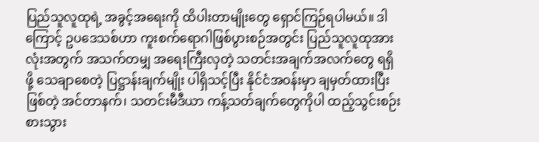ပြည်သူလူထုရဲ့ အခွင့်အရေးကို ထိပါးတာမျိုးတွေ ရှောင်ကြဉ်ရပါမယ်။ ဒါကြောင့် ဥပဒေသစ်ဟာ ကူးစက်ရောဂါဖြစ်ပွားစဉ်အတွင်း ပြည်သူလူထုအားလုံးအတွက် အသက်တမျှ အရေးကြီးလှတဲ့ သတင်းအချက်အလက်တွေ ရရှိဖို့ သေချာစေတဲ့ ပြဋ္ဌာန်းချက်မျိုး ပါရှိသင့်ပြီး နိုင်ငံအဝန်းမှာ ချမှတ်ထားပြီး ဖြစ်တဲ့ အင်တာနက်၊ သတင်းမီဒီယာ ကန့်သတ်ချက်တွေကိုပါ ထည့်သွင်းစဉ်းစားသွား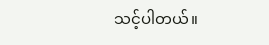သင့်ပါတယ်။